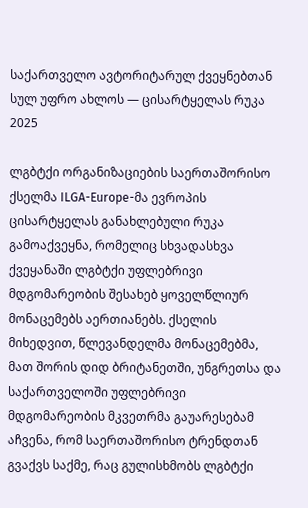საქართველო ავტორიტარულ ქვეყნებთან სულ უფრო ახლოს — ცისარტყელას რუკა 2025

ლგბტქი ორგანიზაციების საერთაშორისო ქსელმა ILGA-Europe-მა ევროპის ცისარტყელას განახლებული რუკა გამოაქვეყნა, რომელიც სხვადასხვა ქვეყანაში ლგბტქი უფლებრივი მდგომარეობის შესახებ ყოველწლიურ მონაცემებს აერთიანებს. ქსელის მიხედვით, წლევანდელმა მონაცემებმა, მათ შორის დიდ ბრიტანეთში, უნგრეთსა და საქართველოში უფლებრივი მდგომარეობის მკვეთრმა გაუარესებამ აჩვენა, რომ საერთაშორისო ტრენდთან გვაქვს საქმე, რაც გულისხმობს ლგბტქი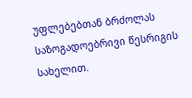უფლებებთან ბრძოლას საზოგადოებრივი წესრიგის სახელით.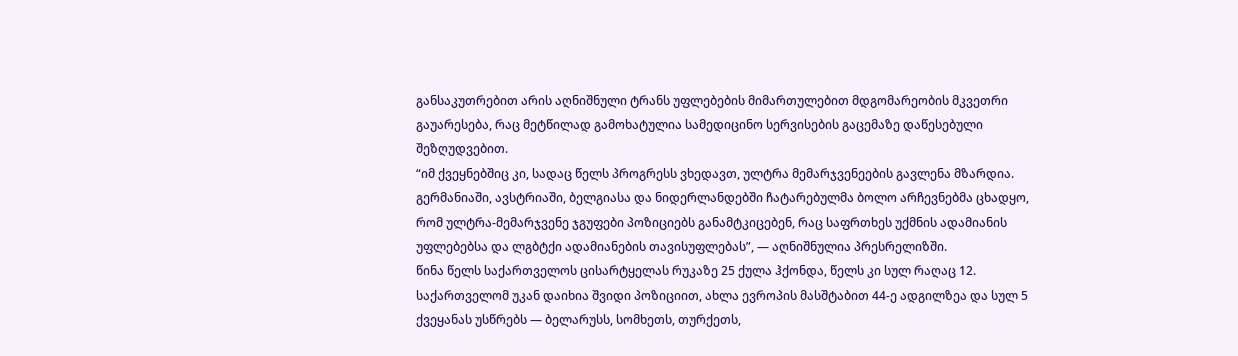განსაკუთრებით არის აღნიშნული ტრანს უფლებების მიმართულებით მდგომარეობის მკვეთრი გაუარესება, რაც მეტწილად გამოხატულია სამედიცინო სერვისების გაცემაზე დაწესებული შეზღუდვებით.
“იმ ქვეყნებშიც კი, სადაც წელს პროგრესს ვხედავთ, ულტრა მემარჯვენეების გავლენა მზარდია. გერმანიაში, ავსტრიაში, ბელგიასა და ნიდერლანდებში ჩატარებულმა ბოლო არჩევნებმა ცხადყო, რომ ულტრა-მემარჯვენე ჯგუფები პოზიციებს განამტკიცებენ, რაც საფრთხეს უქმნის ადამიანის უფლებებსა და ლგბტქი ადამიანების თავისუფლებას”, — აღნიშნულია პრესრელიზში.
წინა წელს საქართველოს ცისარტყელას რუკაზე 25 ქულა ჰქონდა, წელს კი სულ რაღაც 12. საქართველომ უკან დაიხია შვიდი პოზიციით, ახლა ევროპის მასშტაბით 44-ე ადგილზეა და სულ 5 ქვეყანას უსწრებს — ბელარუსს, სომხეთს, თურქეთს,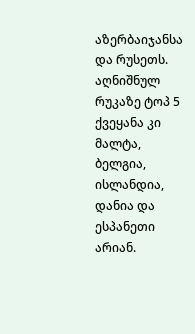აზერბაიჯანსა და რუსეთს. აღნიშნულ რუკაზე ტოპ 5 ქვეყანა კი მალტა, ბელგია, ისლანდია, დანია და ესპანეთი არიან.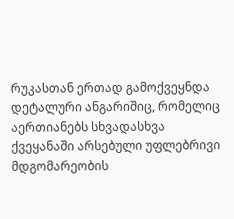რუკასთან ერთად გამოქვეყნდა დეტალური ანგარიშიც, რომელიც აერთიანებს სხვადასხვა ქვეყანაში არსებული უფლებრივი მდგომარეობის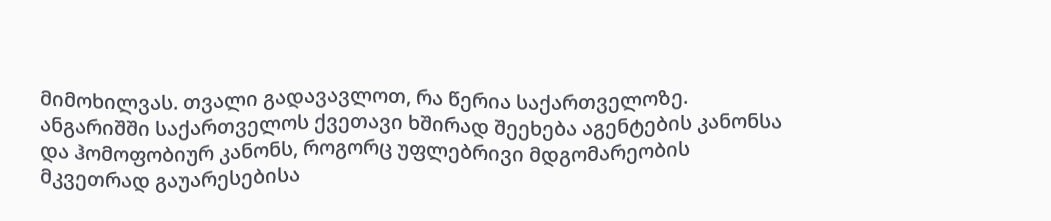მიმოხილვას. თვალი გადავავლოთ, რა წერია საქართველოზე.
ანგარიშში საქართველოს ქვეთავი ხშირად შეეხება აგენტების კანონსა და ჰომოფობიურ კანონს, როგორც უფლებრივი მდგომარეობის მკვეთრად გაუარესებისა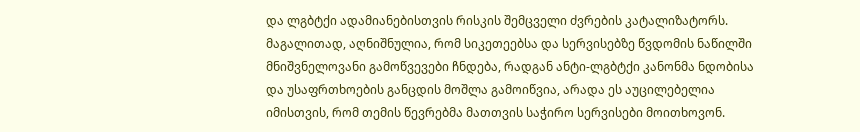და ლგბტქი ადამიანებისთვის რისკის შემცველი ძვრების კატალიზატორს. მაგალითად, აღნიშნულია, რომ სიკეთეებსა და სერვისებზე წვდომის ნაწილში მნიშვნელოვანი გამოწვევები ჩნდება, რადგან ანტი-ლგბტქი კანონმა ნდობისა და უსაფრთხოების განცდის მოშლა გამოიწვია, არადა ეს აუცილებელია იმისთვის, რომ თემის წევრებმა მათთვის საჭირო სერვისები მოითხოვონ.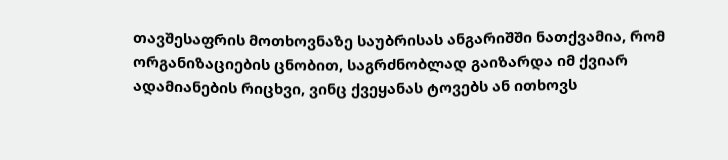თავშესაფრის მოთხოვნაზე საუბრისას ანგარიშში ნათქვამია, რომ ორგანიზაციების ცნობით, საგრძნობლად გაიზარდა იმ ქვიარ ადამიანების რიცხვი, ვინც ქვეყანას ტოვებს ან ითხოვს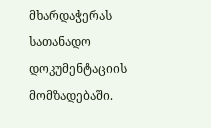მხარდაჭერას სათანადო დოკუმენტაციის მომზადებაში.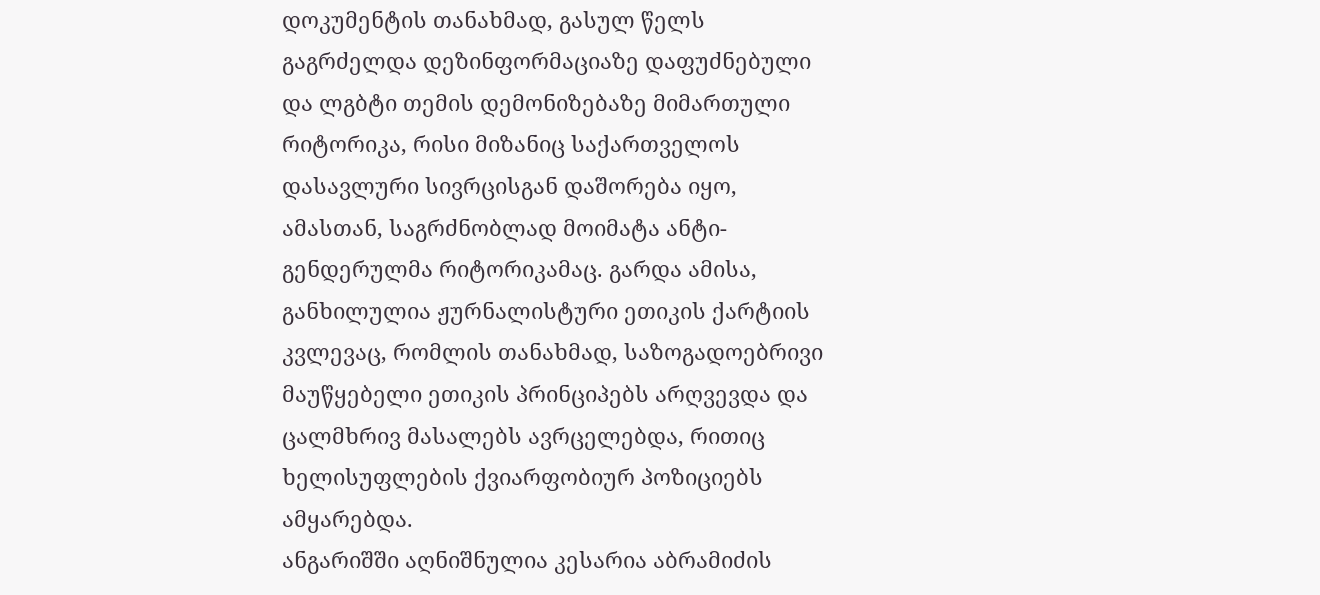დოკუმენტის თანახმად, გასულ წელს გაგრძელდა დეზინფორმაციაზე დაფუძნებული და ლგბტი თემის დემონიზებაზე მიმართული რიტორიკა, რისი მიზანიც საქართველოს დასავლური სივრცისგან დაშორება იყო, ამასთან, საგრძნობლად მოიმატა ანტი-გენდერულმა რიტორიკამაც. გარდა ამისა, განხილულია ჟურნალისტური ეთიკის ქარტიის კვლევაც, რომლის თანახმად, საზოგადოებრივი მაუწყებელი ეთიკის პრინციპებს არღვევდა და ცალმხრივ მასალებს ავრცელებდა, რითიც ხელისუფლების ქვიარფობიურ პოზიციებს ამყარებდა.
ანგარიშში აღნიშნულია კესარია აბრამიძის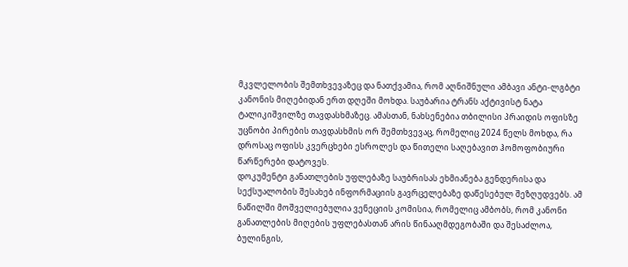მკვლელობის შემთხვევაზეც და ნათქვამია, რომ აღნიშნული ამბავი ანტი-ლგბტი კანონის მიღებიდან ერთ დღეში მოხდა. საუბარია ტრანს აქტივისტ ნატა ტალიკიშვილზე თავდასხმაზეც. ამასთან, ნახსენებია თბილისი პრაიდის ოფისზე უცნობი პირების თავდასხმის ორ შემთხვევაც, რომელიც 2024 წელს მოხდა, რა დროსაც ოფისს კვერცხები ესროლეს და წითელი საღებავით ჰომოფობიური წარწერები დატოვეს.
დოკუმენტი განათლების უფლებაზე საუბრისას ეხმიანება გენდერისა და სექსუალობის შესახებ ინფორმაციის გავრცელებაზე დაწესებულ შეზღუდვებს. ამ ნაწილში მოშველიებულია ვენეციის კომისია, რომელიც ამბობს, რომ კანონი განათლების მიღების უფლებასთან არის წინააღმდეგობაში და შესაძლოა, ბულინგის,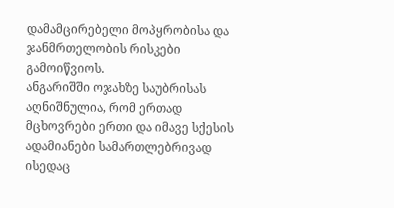დამამცირებელი მოპყრობისა და ჯანმრთელობის რისკები გამოიწვიოს.
ანგარიშში ოჯახზე საუბრისას აღნიშნულია, რომ ერთად მცხოვრები ერთი და იმავე სქესის ადამიანები სამართლებრივად ისედაც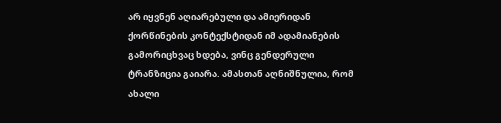არ იყვნენ აღიარებული და ამიერიდან ქორწინების კონტექსტიდან იმ ადამიანების გამორიცხვაც ხდება, ვინც გენდერული ტრანზიცია გაიარა. ამასთან აღნიშნულია, რომ ახალი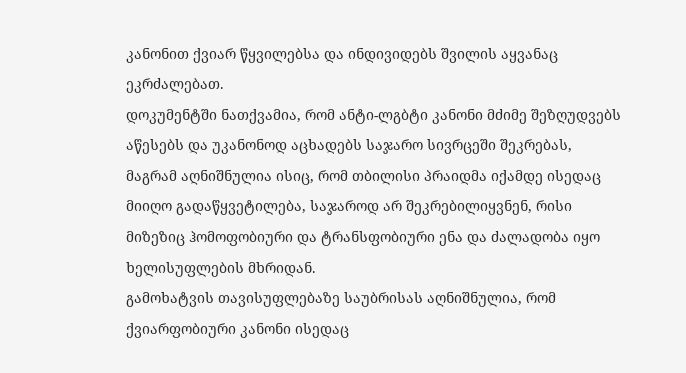კანონით ქვიარ წყვილებსა და ინდივიდებს შვილის აყვანაც ეკრძალებათ.
დოკუმენტში ნათქვამია, რომ ანტი-ლგბტი კანონი მძიმე შეზღუდვებს აწესებს და უკანონოდ აცხადებს საჯარო სივრცეში შეკრებას, მაგრამ აღნიშნულია ისიც, რომ თბილისი პრაიდმა იქამდე ისედაც მიიღო გადაწყვეტილება, საჯაროდ არ შეკრებილიყვნენ, რისი მიზეზიც ჰომოფობიური და ტრანსფობიური ენა და ძალადობა იყო ხელისუფლების მხრიდან.
გამოხატვის თავისუფლებაზე საუბრისას აღნიშნულია, რომ ქვიარფობიური კანონი ისედაც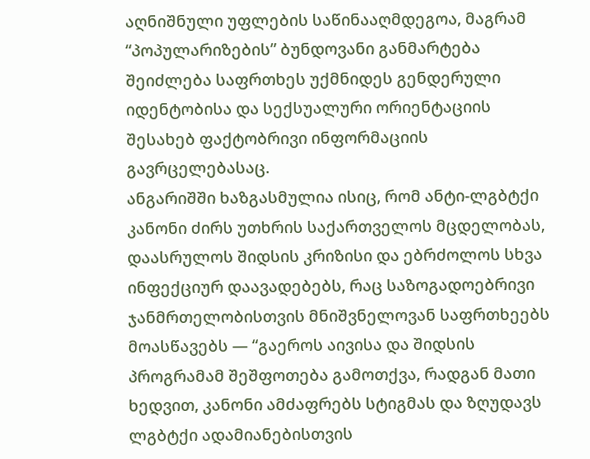აღნიშნული უფლების საწინააღმდეგოა, მაგრამ “პოპულარიზების” ბუნდოვანი განმარტება შეიძლება საფრთხეს უქმნიდეს გენდერული იდენტობისა და სექსუალური ორიენტაციის შესახებ ფაქტობრივი ინფორმაციის გავრცელებასაც.
ანგარიშში ხაზგასმულია ისიც, რომ ანტი-ლგბტქი კანონი ძირს უთხრის საქართველოს მცდელობას, დაასრულოს შიდსის კრიზისი და ებრძოლოს სხვა ინფექციურ დაავადებებს, რაც საზოგადოებრივი ჯანმრთელობისთვის მნიშვნელოვან საფრთხეებს მოასწავებს — “გაეროს აივისა და შიდსის პროგრამამ შეშფოთება გამოთქვა, რადგან მათი ხედვით, კანონი ამძაფრებს სტიგმას და ზღუდავს ლგბტქი ადამიანებისთვის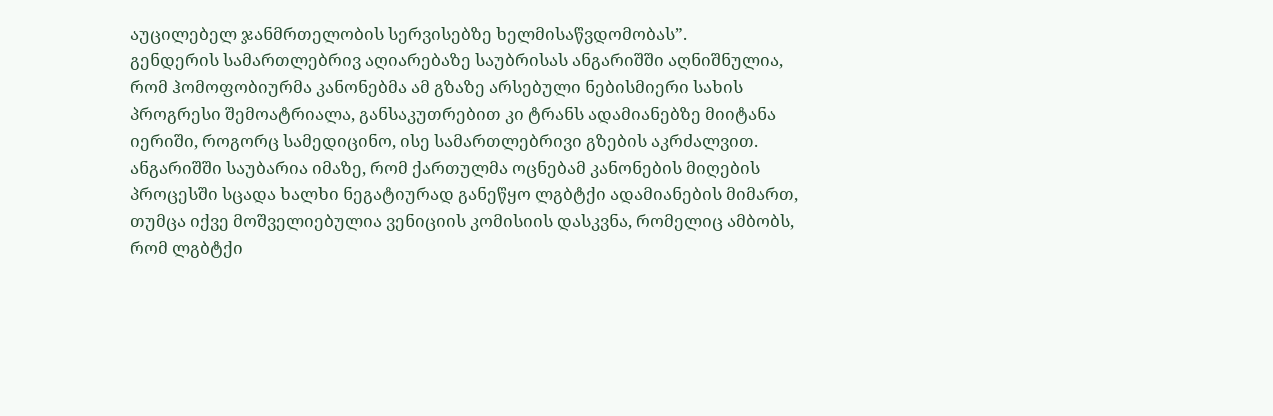აუცილებელ ჯანმრთელობის სერვისებზე ხელმისაწვდომობას”.
გენდერის სამართლებრივ აღიარებაზე საუბრისას ანგარიშში აღნიშნულია, რომ ჰომოფობიურმა კანონებმა ამ გზაზე არსებული ნებისმიერი სახის პროგრესი შემოატრიალა, განსაკუთრებით კი ტრანს ადამიანებზე მიიტანა იერიში, როგორც სამედიცინო, ისე სამართლებრივი გზების აკრძალვით.
ანგარიშში საუბარია იმაზე, რომ ქართულმა ოცნებამ კანონების მიღების პროცესში სცადა ხალხი ნეგატიურად განეწყო ლგბტქი ადამიანების მიმართ, თუმცა იქვე მოშველიებულია ვენიციის კომისიის დასკვნა, რომელიც ამბობს, რომ ლგბტქი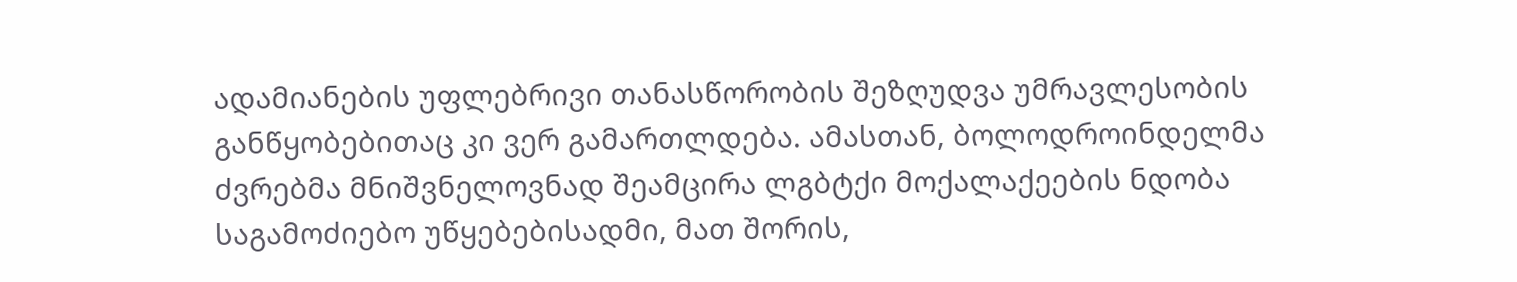ადამიანების უფლებრივი თანასწორობის შეზღუდვა უმრავლესობის განწყობებითაც კი ვერ გამართლდება. ამასთან, ბოლოდროინდელმა ძვრებმა მნიშვნელოვნად შეამცირა ლგბტქი მოქალაქეების ნდობა საგამოძიებო უწყებებისადმი, მათ შორის,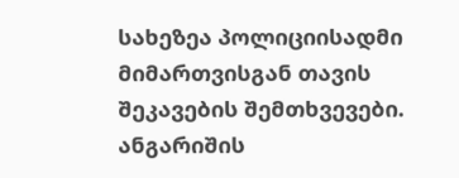სახეზეა პოლიციისადმი მიმართვისგან თავის შეკავების შემთხვევები.
ანგარიშის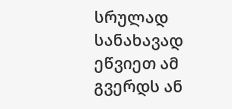სრულად სანახავად ეწვიეთ ამ გვერდს ან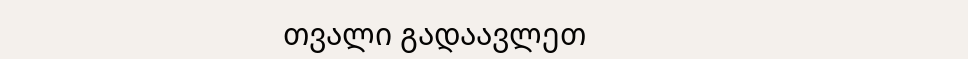თვალი გადაავლეთ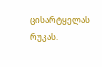ცისარტყელას რუკას.